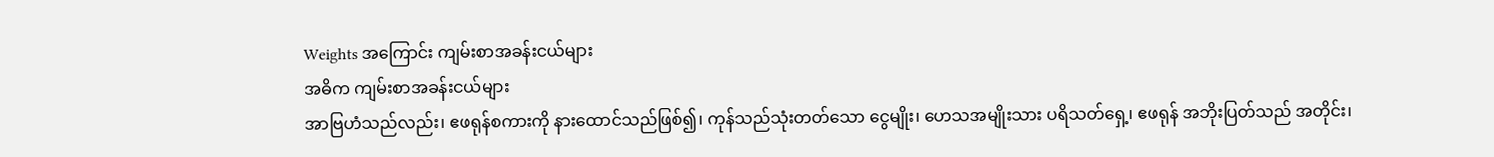Weights အကြောင်း ကျမ်းစာအခန်းငယ်များ
အဓိက ကျမ်းစာအခန်းငယ်များ
အာဗြဟံသည်လည်း၊ ဧဖရုန်စကားကို နားထောင်သည်ဖြစ်၍၊ ကုန်သည်သုံးတတ်သော ငွေမျိုး၊ ဟေသအမျိုးသား ပရိသတ်ရှေ့၊ ဧဖရုန် အဘိုးပြတ်သည် အတိုင်း၊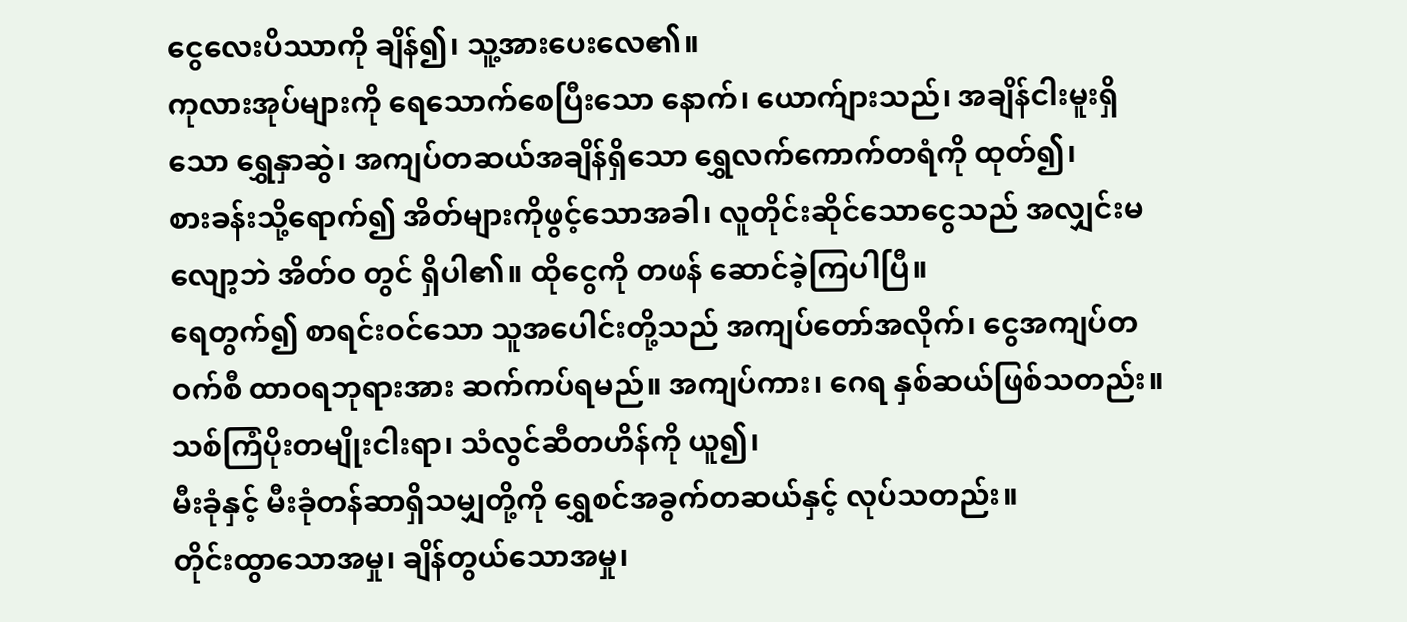ငွေလေးပိဿာကို ချိန်၍၊ သူ့အားပေးလေ၏။
ကုလားအုပ်များကို ရေသောက်စေပြီးသော နောက်၊ ယောက်ျားသည်၊ အချိန်ငါးမူးရှိသော ရွှေနှာဆွဲ၊ အကျပ်တဆယ်အချိန်ရှိသော ရွှေလက်ကောက်တရံကို ထုတ်၍၊
စားခန်းသို့ရောက်၍ အိတ်များကိုဖွင့်သောအခါ၊ လူတိုင်းဆိုင်သောငွေသည် အလျှင်းမလျော့ဘဲ အိတ်ဝ တွင် ရှိပါ၏။ ထိုငွေကို တဖန် ဆောင်ခဲ့ကြပါပြီ။
ရေတွက်၍ စာရင်းဝင်သော သူအပေါင်းတို့သည် အကျပ်တော်အလိုက်၊ ငွေအကျပ်တဝက်စီ ထာဝရဘုရားအား ဆက်ကပ်ရမည်။ အကျပ်ကား၊ ဂေရ နှစ်ဆယ်ဖြစ်သတည်း။
သစ်ကြံပိုးတမျိုးငါးရာ၊ သံလွင်ဆီတဟိန်ကို ယူ၍၊
မီးခုံနှင့် မီးခုံတန်ဆာရှိသမျှတို့ကို ရွှေစင်အခွက်တဆယ်နှင့် လုပ်သတည်း။
တိုင်းထွာသောအမှု၊ ချိန်တွယ်သောအမှု၊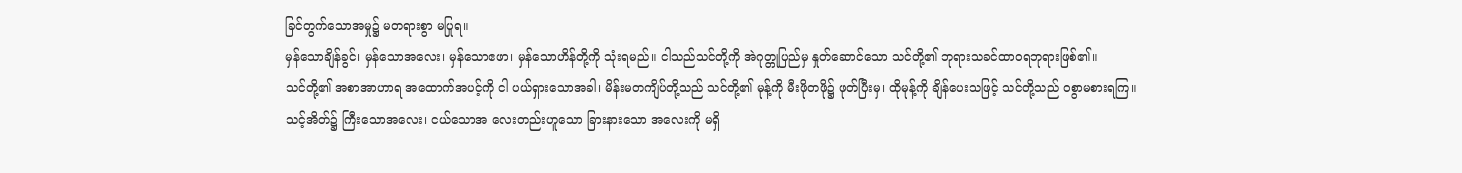ခြင်တွက်သောအမှု၌ မတရားစွာ မပြုရ။
မှန်သောချိန်ခွင်၊ မှန်သောအလေး၊ မှန်သောဧဖာ၊ မှန်သောဟိန်တို့ကို သုံးရမည်။ ငါသည်သင်တို့ကို အဲဂုတ္တုပြည်မှ နှုတ်ဆောင်သော သင်တို့၏ ဘုရားသခင်ထာဝရဘုရားဖြစ်၏။
သင်တို့၏ အစာအာဟာရ အထောက်အပင့်ကို ငါ ပယ်ရှားသောအခါ၊ မိန်းမတကျိပ်တို့သည် သင်တို့၏ မုန့်ကို မီးဖိုတဖို၌ ဖုတ်ပြီးမှ၊ ထိုမုန့်ကို ချိန်ပေးသဖြင့် သင်တို့သည် ဝစွာမစားရကြ။
သင့်အိတ်၌ ကြီးသောအလေး၊ ငယ်သောအ လေးတည်းဟူသော ခြားနားသော အလေးကို မရှိ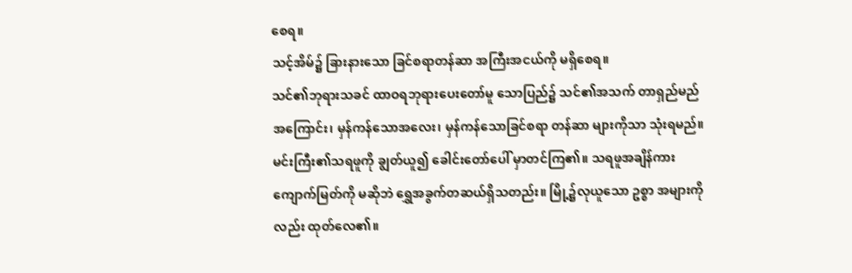စေရ။
သင့်အိမ်၌ ခြားနားသော ခြင်စရာတန်ဆာ အကြီးအငယ်ကို မရှိစေရ။
သင်၏ဘုရားသခင် ထာဝရဘုရားပေးတော်မူ သောပြည်၌ သင်၏အသက် တာရှည်မည်အကြောင်း၊ မှန်ကန်သောအလေး၊ မှန်ကန်သောခြင်စရာ တန်ဆာ များကိုသာ သုံးရမည်။
မင်းကြီး၏သရဖူကို ချွတ်ယူ၍ ခေါင်းတော်ပေါ် မှာတင်ကြ၏။ သရဖူအချိန်ကား ကျောက်မြတ်ကို မဆိုဘဲ ရွှေအခွက်တဆယ်ရှိသတည်း။ မြို့၌လုယူသော ဥစ္စာ အများကိုလည်း ထုတ်လေ၏။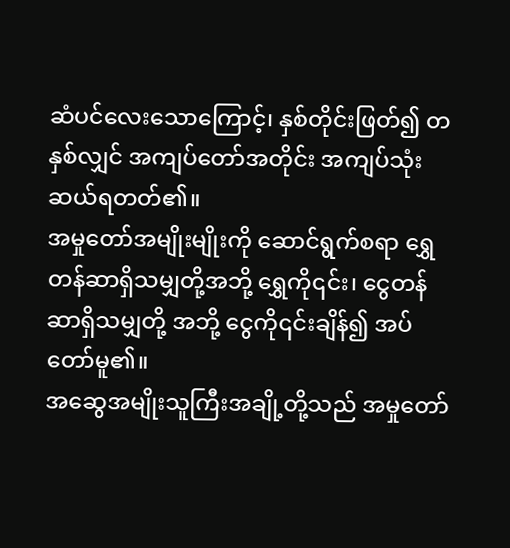ဆံပင်လေးသောကြောင့်၊ နှစ်တိုင်းဖြတ်၍ တနှစ်လျှင် အကျပ်တော်အတိုင်း အကျပ်သုံးဆယ်ရတတ်၏။
အမှုတော်အမျိုးမျိုးကို ဆောင်ရွက်စရာ ရွှေ တန်ဆာရှိသမျှတို့အဘို့ ရွှေကို၎င်း၊ ငွေတန်ဆာရှိသမျှတို့ အဘို့ ငွေကို၎င်းချိန်၍ အပ်တော်မူ၏။
အဆွေအမျိုးသူကြီးအချို့တို့သည် အမှုတော်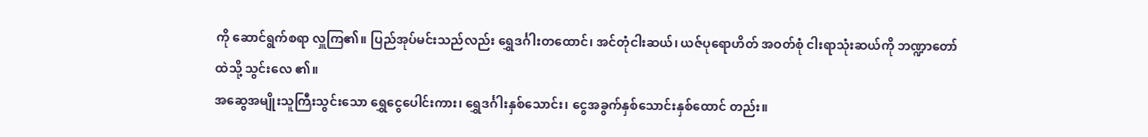ကို ဆောင်ရွက်စရာ လှူကြ၏။ ပြည်အုပ်မင်းသည်လည်း ရွှေဒင်္ဂါးတထောင်၊ အင်တုံငါးဆယ်၊ ယဇ်ပုရောဟိတ် အဝတ်စုံ ငါးရာသုံးဆယ်ကို ဘဏ္ဍာတော်ထဲသို့ သွင်းလေ ၏။
အဆွေအမျိုးသူကြီးသွင်းသော ရွှေငွေပေါင်းကား၊ ရွှေဒင်္ဂါးနှစ်သောင်း၊ ငွေအခွက်နှစ်သောင်းနှစ်ထောင် တည်း။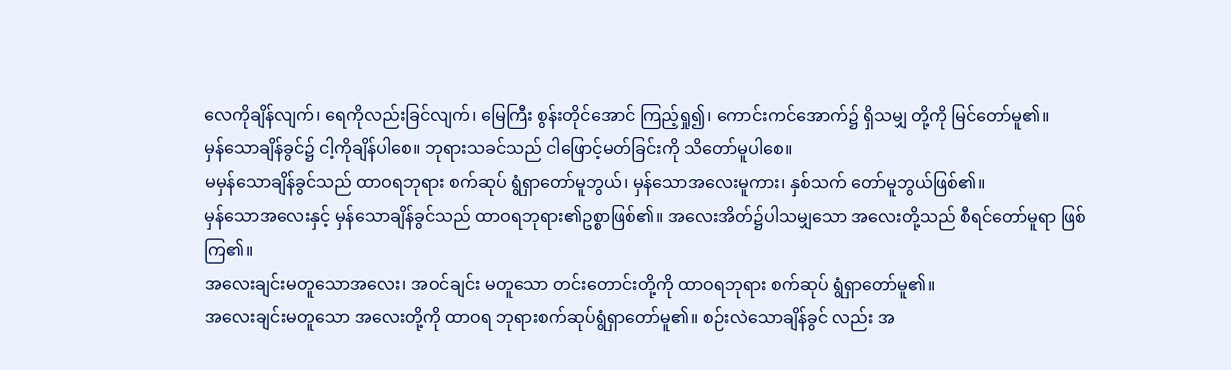လေကိုချိန်လျက်၊ ရေကိုလည်းခြင်လျက်၊ မြေကြီး စွန်းတိုင်အောင် ကြည့်ရှု၍၊ ကောင်းကင်အောက်၌ ရှိသမျှ တို့ကို မြင်တော်မူ၏။
မှန်သောချိန်ခွင်၌ ငါ့ကိုချိန်ပါစေ။ ဘုရားသခင်သည် ငါဖြောင့်မတ်ခြင်းကို သိတော်မူပါစေ။
မမှန်သောချိန်ခွင်သည် ထာဝရဘုရား စက်ဆုပ် ရွံရှာတော်မူဘွယ်၊ မှန်သောအလေးမူကား၊ နှစ်သက် တော်မူဘွယ်ဖြစ်၏။
မှန်သောအလေးနှင့် မှန်သောချိန်ခွင်သည် ထာဝရဘုရား၏ဥစ္စာဖြစ်၏။ အလေးအိတ်၌ပါသမျှသော အလေးတို့သည် စီရင်တော်မူရာ ဖြစ်ကြ၏။
အလေးချင်းမတူသောအလေး၊ အဝင်ချင်း မတူသော တင်းတောင်းတို့ကို ထာဝရဘုရား စက်ဆုပ် ရွံရှာတော်မူ၏။
အလေးချင်းမတူသော အလေးတို့ကို ထာဝရ ဘုရားစက်ဆုပ်ရွံရှာတော်မူ၏။ စဉ်းလဲသောချိန်ခွင် လည်း အ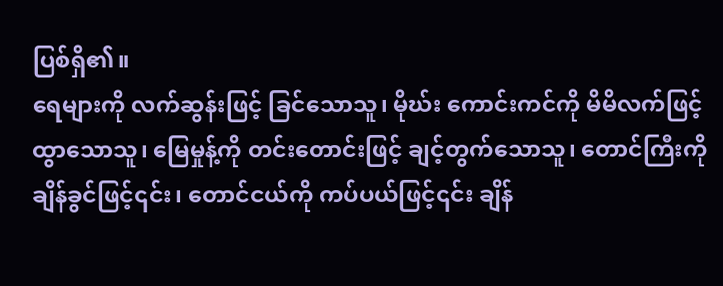ပြစ်ရှိ၏။
ရေများကို လက်ဆွန်းဖြင့် ခြင်သောသူ၊ မိုဃ်း ကောင်းကင်ကို မိမိလက်ဖြင့် ထွာသောသူ၊ မြေမှုန့်ကို တင်းတောင်းဖြင့် ချင့်တွက်သောသူ၊ တောင်ကြီးကို ချိန်ခွင်ဖြင့်၎င်း၊ တောင်ငယ်ကို ကပ်ပယ်ဖြင့်၎င်း ချိန်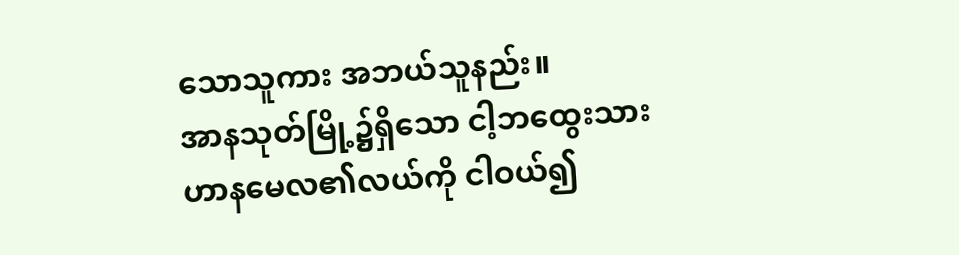သောသူကား အဘယ်သူနည်း။
အာနသုတ်မြို့၌ရှိသော ငါ့ဘထွေးသား ဟာနမေလ၏လယ်ကို ငါဝယ်၍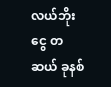လယ်ဘိုးငွေ တဆယ် ခုနစ်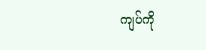ကျပ်ကို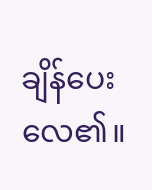ချိန်ပေးလေ၏။